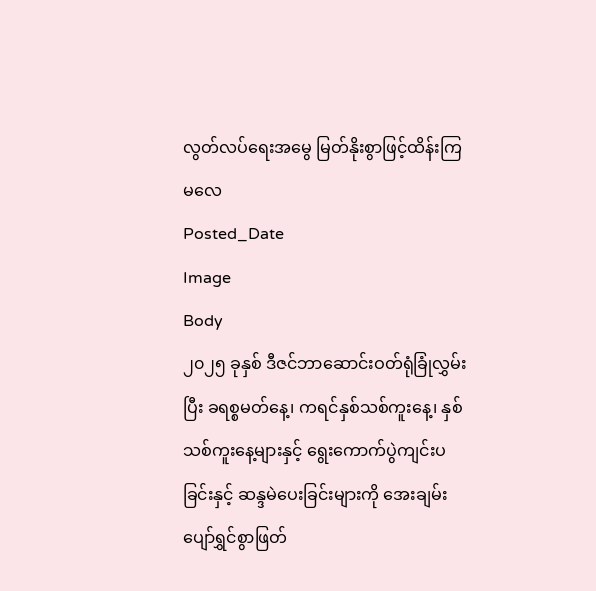လွတ်လပ်ရေးအမွေ မြတ်နိုးစွာဖြင့်ထိန်းကြမလေ
Posted_Date
Image
Body
၂၀၂၅ ခုနှစ် ဒီဇင်ဘာဆောင်းဝတ်ရုံခြုံလွှမ်းပြီး ခရစ္စမတ်နေ့၊ ကရင်နှစ်သစ်ကူးနေ့၊ နှစ်သစ်ကူးနေ့များနှင့် ရွေးကောက်ပွဲကျင်းပခြင်းနှင့် ဆန္ဒမဲပေးခြင်းများကို အေးချမ်းပျော်ရွှင်စွာဖြတ်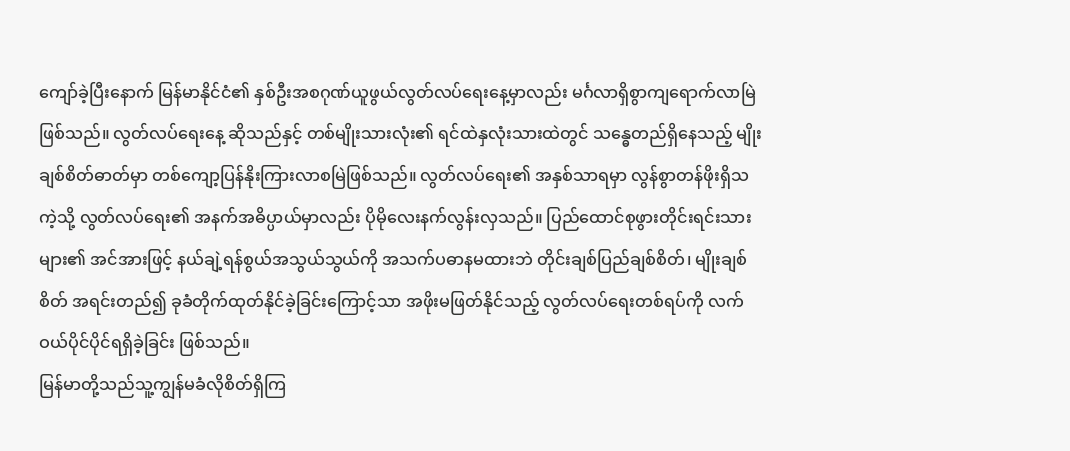ကျော်ခဲ့ပြီးနောက် မြန်မာနိုင်ငံ၏ နှစ်ဦးအစဂုဏ်ယူဖွယ်လွတ်လပ်ရေးနေ့မှာလည်း မင်္ဂလာရှိစွာကျရောက်လာမြဲဖြစ်သည်။ လွတ်လပ်ရေးနေ့ ဆိုသည်နှင့် တစ်မျိုးသားလုံး၏ ရင်ထဲနှလုံးသားထဲတွင် သန္ဓေတည်ရှိနေသည့် မျိုးချစ်စိတ်ဓာတ်မှာ တစ်ကျော့ပြန်နိုးကြားလာစမြဲဖြစ်သည်။ လွတ်လပ်ရေး၏ အနှစ်သာရမှာ လွန်စွာတန်ဖိုးရှိသကဲ့သို့ လွတ်လပ်ရေး၏ အနက်အဓိပ္ပာယ်မှာလည်း ပိုမိုလေးနက်လွန်းလှသည်။ ပြည်ထောင်စုဖွားတိုင်းရင်းသားများ၏ အင်အားဖြင့် နယ်ချဲ့ရန်စွယ်အသွယ်သွယ်ကို အသက်ပဓာနမထားဘဲ တိုင်းချစ်ပြည်ချစ်စိတ်၊ မျိုးချစ်စိတ် အရင်းတည်၍ ခုခံတိုက်ထုတ်နိုင်ခဲ့ခြင်းကြောင့်သာ အဖိုးမဖြတ်နိုင်သည့် လွတ်လပ်ရေးတစ်ရပ်ကို လက်ဝယ်ပိုင်ပိုင်ရရှိခဲ့ခြင်း ဖြစ်သည်။
မြန်မာတို့သည်သူ့ကျွန်မခံလိုစိတ်ရှိကြ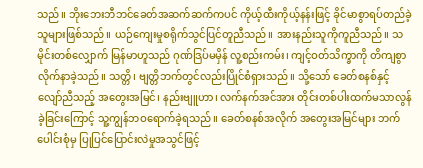သည်။ ဘိုးဘေးဘီဘင်ခေတ်အဆက်ဆက်ကပင် ကိုယ့်ထီးကိုယ့်နန်းဖြင့် ခိုင်မာစွာရပ်တည်ခဲ့သူများဖြစ်သည်။ ယဉ်ကျေးမှုစရိုက်သွင်ပြင်တူညီသည်။ အားနည်းသူကိုကူညီသည်။ သမိုင်းတစ်လျှောက် မြန်မာဟူသည် ဂုဏ်ဒြပ်မမှိန် လူ့စည်းကမ်း၊ ကျင့်ဝတ်သိက္ခာကို တိကျစွာလိုက်နာခဲ့သည်။ သတ္တိ၊ ဗျတ္တိဘက်တွင်လည်းပြိုင်စံရှားသည်။ သို့သော် ခေတ်စနစ်နှင့်လျော်ညီသည့် အတွေးအမြင်၊ နည်းဗျူဟာ၊ လက်နက်အင်အား တိုင်းတစ်ပါးထက်မသာလွန်ခဲ့ခြင်းကြောင့် သူ့ကျွန်ဘဝရောက်ခဲ့ရသည်။ ခေတ်စနစ်အလိုက် အတွေးအမြင်များ ဘက်ပေါင်းစုံမှ ပြုပြင်ပြောင်းလဲမှုအသွင်ဖြင့်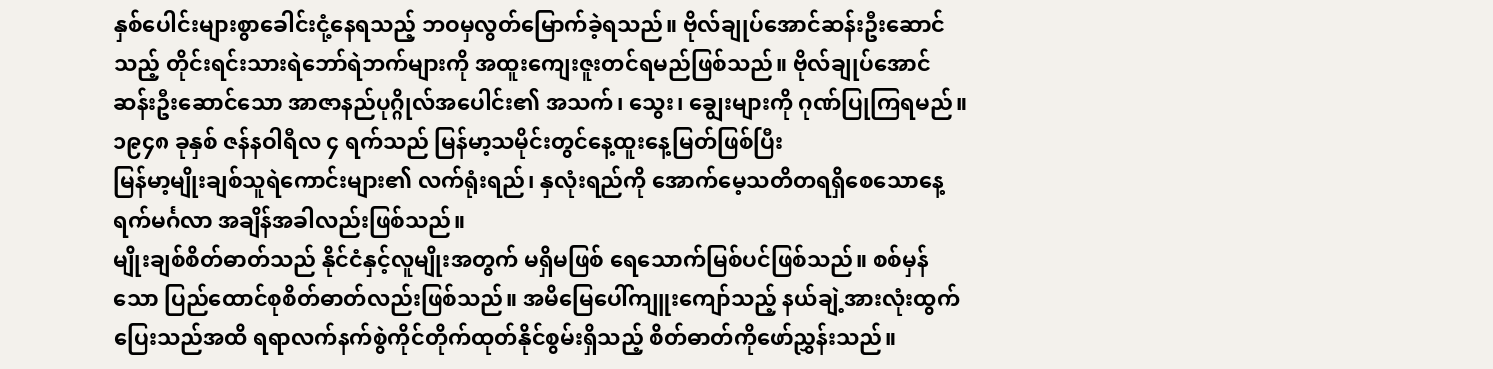နှစ်ပေါင်းများစွာခေါင်းငုံ့နေရသည့် ဘဝမှလွတ်မြောက်ခဲ့ရသည်။ ဗိုလ်ချုပ်အောင်ဆန်းဦးဆောင်သည့် တိုင်းရင်းသားရဲဘော်ရဲဘက်များကို အထူးကျေးဇူးတင်ရမည်ဖြစ်သည်။ ဗိုလ်ချုပ်အောင်ဆန်းဦးဆောင်သော အာဇာနည်ပုဂ္ဂိုလ်အပေါင်း၏ အသက်၊ သွေး၊ ချွေးများကို ဂုဏ်ပြုကြရမည်။ ၁၉၄၈ ခုနှစ် ဇန်နဝါရီလ ၄ ရက်သည် မြန်မာ့သမိုင်းတွင်နေ့ထူးနေ့မြတ်ဖြစ်ပြီး
မြန်မာ့မျိုးချစ်သူရဲကောင်းများ၏ လက်ရုံးရည်၊ နှလုံးရည်ကို အောက်မေ့သတိတရရှိစေသောနေ့ရက်မင်္ဂလာ အချိန်အခါလည်းဖြစ်သည်။
မျိုးချစ်စိတ်ဓာတ်သည် နိုင်ငံနှင့်လူမျိုးအတွက် မရှိမဖြစ် ရေသောက်မြစ်ပင်ဖြစ်သည်။ စစ်မှန်သော ပြည်ထောင်စုစိတ်ဓာတ်လည်းဖြစ်သည်။ အမိမြေပေါ်ကျူးကျော်သည့် နယ်ချဲ့အားလုံးထွက်ပြေးသည်အထိ ရရာလက်နက်စွဲကိုင်တိုက်ထုတ်နိုင်စွမ်းရှိသည့် စိတ်ဓာတ်ကိုဖော်ညွှန်းသည်။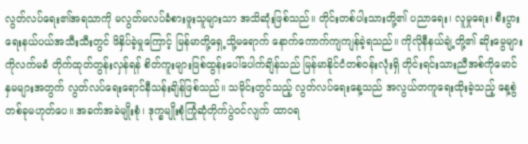လွတ်လပ်ရေး၏အရသာကို မလွတ်မလပ်ခံစားဖူးသူများသာ အသိဆုံးဖြစ်သည်။ တိုင်းတစ်ပါးသားတို့၏ ပညာရေး၊ လူမှုရေး၊ စီးပွားရေးနယ်ပယ်အသီးသီးတွင် ဖိနှိပ်ခဲ့မှုကြောင့် မြန်မာတို့ရှေ့သို့မရောက် နောက်ကောက်ကျကျန်ခဲ့ရသည်။ ကိုလိုနီနယ်ချဲ့တို့၏ ဆိုးမွေများကိုလက်မခံ တိုက်ထုတ်တွန်းလှန်ရန် စိတ်ကူးများဖြစ်ထွန်းပေါ်ပေါက်ချိန်သည် မြန်မာနိုင်ငံတစ်ဝန်းလုံးရှိ တိုင်းရင်းသားညီအစ်ကိုမောင်နှမများအတွက် လွတ်လပ်ရေးရောင်နီသန်းချိန်ဖြစ်သည်။ သမိုင်းတွင်သည့် လွတ်လပ်ရေးနေ့သည် အလွယ်တကူရေးထိုးခဲ့သည့် နေ့စွဲတစ်ခုမဟုတ်ပေ။ အခက်အခဲမျိုးစုံ၊ ဒုက္ခမျိုးစုံကြုံဆုံတိုက်ပွဲဝင်လျက် ထာဝရ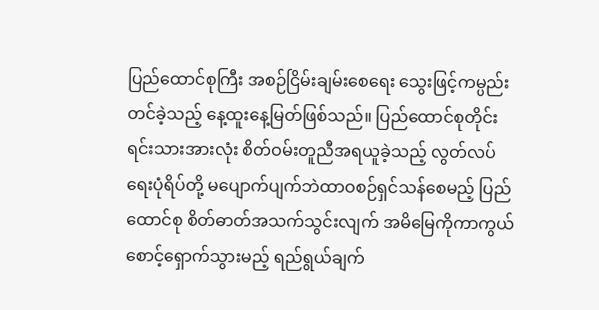ပြည်ထောင်စုကြီး အစဉ်ငြိမ်းချမ်းစေရေး သွေးဖြင့်ကမ္ပည်းတင်ခဲ့သည့် နေ့ထူးနေ့မြတ်ဖြစ်သည်။ ပြည်ထောင်စုတိုင်းရင်းသားအားလုံး စိတ်ဝမ်းတူညီအရယူခဲ့သည့် လွတ်လပ်ရေးပုံရိပ်တို့ မပျောက်ပျက်ဘဲထာဝစဉ်ရှင်သန်စေမည့် ပြည်ထောင်စု စိတ်ဓာတ်အသက်သွင်းလျက် အမိမြေကိုကာကွယ်စောင့်ရှောက်သွားမည့် ရည်ရွယ်ချက်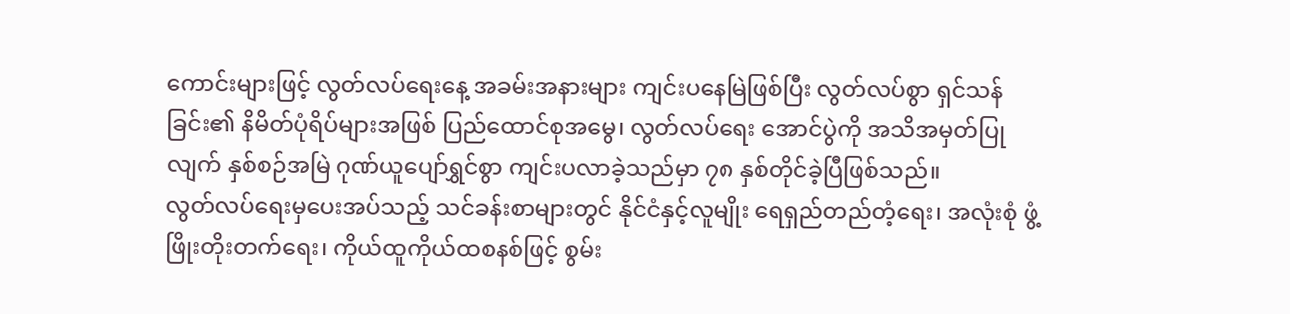ကောင်းများဖြင့် လွတ်လပ်ရေးနေ့ အခမ်းအနားများ ကျင်းပနေမြဲဖြစ်ပြီး လွတ်လပ်စွာ ရှင်သန်ခြင်း၏ နိမိတ်ပုံရိပ်များအဖြစ် ပြည်ထောင်စုအမွေ၊ လွတ်လပ်ရေး အောင်ပွဲကို အသိအမှတ်ပြုလျက် နှစ်စဉ်အမြဲ ဂုဏ်ယူပျော်ရွှင်စွာ ကျင်းပလာခဲ့သည်မှာ ၇၈ နှစ်တိုင်ခဲ့ပြီဖြစ်သည်။
လွတ်လပ်ရေးမှပေးအပ်သည့် သင်ခန်းစာများတွင် နိုင်ငံနှင့်လူမျိုး ရေရှည်တည်တံ့ရေး၊ အလုံးစုံ ဖွံ့ဖြိုးတိုးတက်ရေး၊ ကိုယ်ထူကိုယ်ထစနစ်ဖြင့် စွမ်း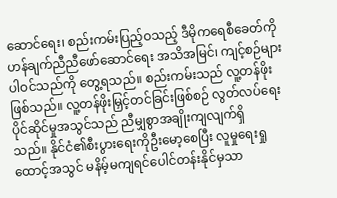ဆောင်ရေး၊ စည်းကမ်းပြည့်ဝသည့် ဒီမိုကရေစီခေတ်ကို ဟန်ချက်ညီညီဖော်ဆောင်ရေး အသိအမြင်၊ ကျင့်စဉ်များပါဝင်သည်ကို တွေ့ရသည်။ စည်းကမ်းသည် လူ့တန်ဖိုးဖြစ်သည်။ လူ့တန်ဖိုးမြှင့်တင်ခြင်းဖြစ်စဉ် လွတ်လပ်ရေးပိုင်ဆိုင်မှုအသွင်သည် ညီမျှစွာအချိုးကျလျက်ရှိ
သည်။ နိုင်ငံ၏စီးပွားရေးကိုဦးမော့စေပြီး လူမှုရေးရှုထောင့်အသွင် မနိမ့်မကျရင်ပေါင်တန်းနိုင်မှသာ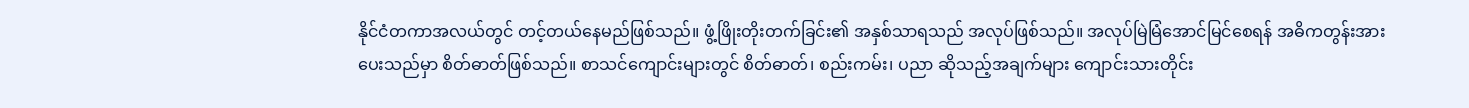နိုင်ငံတကာအလယ်တွင် တင့်တယ်နေမည်ဖြစ်သည်။ ဖွံ့ဖြိုးတိုးတက်ခြင်း၏ အနှစ်သာရသည် အလုပ်ဖြစ်သည်။ အလုပ်မြဲမြံအောင်မြင်စေရန် အဓိကတွန်းအားပေးသည်မှာ စိတ်ဓာတ်ဖြစ်သည်။ စာသင်ကျောင်းများတွင် စိတ်ဓာတ်၊ စည်းကမ်း၊ ပညာ ဆိုသည့်အချက်များ ကျောင်းသားတိုင်း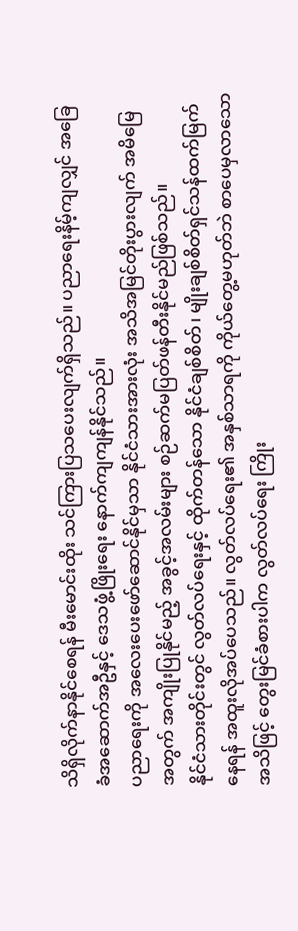သိရှိလိုက်နာနိုင်စေရန် မီးမောင်းထိုး သင်ကြားပြသပေးလျက်ရှိသည်။ ပညာရေးနိမ့်ကျလျှင် အခြေခံအဆောက်အဦနှင့် ဒေသဖွံ့ဖြိုးရေး နောက်ကျကျန်နိုင်သည်။
ပညာရေးကို အလေးပေးဖော်ဆောင်နိုင်မှသာ နိုင်ငံသားအားလုံး အသိအမြင်တိုးပွားလျက် အမိမြေအတွက် အကျိုးပြုနိုင်မည့် အခွင့်အလမ်းများ စဉ်ဆက်မပြတ်ဖန်တီးနိုင်မည်ဖြစ်သည်။
နိုင်ငံသားတိုင်းတွင် လွတ်လပ်ရေးနှင့် ထိုက်တန်သော နိုင်ငံချစ်စိတ်၊ မျိုးချစ်စိတ်ရှင်သန်ထက်မြက်နေရန် အထူးလိုအပ်ပေသည်။ လွတ်လပ်ရေး၏ အနှစ်သာရကို ကိုယ်တွေ့မဟုတ်ဘဲ စာပေမှလာသောအသိဖြင့် တွေးမြင်ခံစားပါက လွတ်လပ်ရေး ကြိုး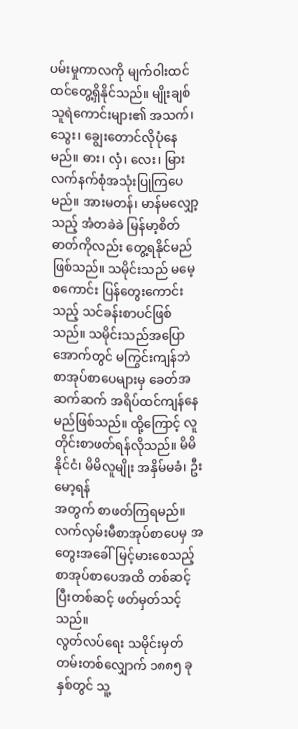ပမ်းမှုကာလကို မျက်ဝါးထင်ထင်တွေ့ရှိနိုင်သည်။ မျိုးချစ်သူရဲကောင်းများ၏ အသက်၊ သွေး၊ ချွေးတောင်လိုပုံနေမည်။ ဓား၊ လှံ၊ လေး၊ မြား လက်နက်စုံအသုံးပြုကြပေမည်။ အားမတန်၊ မာန်မလျှော့သည့် အံတခဲခဲ မြန်မာ့စိတ်ဓာတ်ကိုလည်း တွေ့ရနိုင်မည်ဖြစ်သည်။ သမိုင်းသည် မမေ့စကောင်း ပြန်တွေးကောင်းသည့် သင်ခန်းစာပင်ဖြစ်သည်။ သမိုင်းသည်အပြောအောက်တွင် မကြွင်းကျန်ဘဲ စာအုပ်စာပေများမှ ခေတ်အဆက်ဆက် အရိပ်ထင်ကျန်နေမည်ဖြစ်သည်။ ထို့ကြောင့် လူတိုင်းစာဖတ်ရန်လိုသည်။ မိမိနိုင်ငံ၊ မိမိလူမျိုး အနှိမ်မခံ၊ ဦးမော့ရန်
အတွက် စာဖတ်ကြရမည်။ လက်လှမ်းမီစာအုပ်စာပေမှ အတွေးအခေါ်မြင့်မားစေသည့် စာအုပ်စာပေအထိ တစ်ဆင့်ပြီးတစ်ဆင့် ဖတ်မှတ်သင့်သည်။
လွတ်လပ်ရေး သမိုင်းမှတ်တမ်းတစ်လျှောက် ၁၈၈၅ ခုနှစ်တွင် သူ့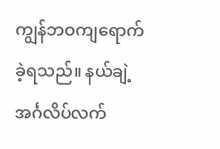ကျွန်ဘဝကျရောက်ခဲ့ရသည်။ နယ်ချဲ့အင်္ဂလိပ်လက်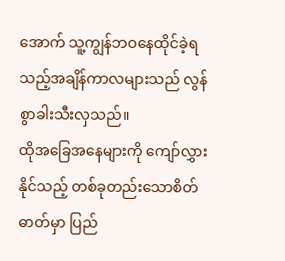အောက် သူ့ကျွန်ဘဝနေထိုင်ခဲ့ရသည့်အချိန်ကာလများသည် လွန်စွာခါးသီးလှသည်။
ထိုအခြေအနေများကို ကျော်လွှားနိုင်သည့် တစ်ခုတည်းသောစိတ်ဓာတ်မှာ ပြည်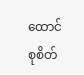ထောင်စုစိတ်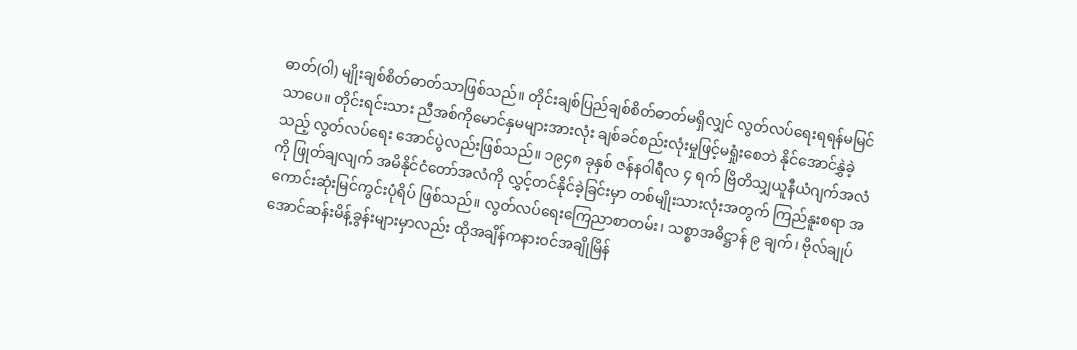ဓာတ်(ဝါ) မျိုးချစ်စိတ်ဓာတ်သာဖြစ်သည်။ တိုင်းချစ်ပြည်ချစ်စိတ်ဓာတ်မရှိလျှင် လွတ်လပ်ရေးရရန်မမြင်သာပေ။ တိုင်းရင်းသား ညီအစ်ကိုမောင်နှမများအားလုံး ချစ်ခင်စည်းလုံးမှုဖြင့်မရှုံးစေဘဲ နိုင်အောင်နွှဲခဲ့သည့် လွတ်လပ်ရေး အောင်ပွဲလည်းဖြစ်သည်။ ၁၉၄၈ ခုနှစ် ဇန်နဝါရီလ ၄ ရက် ဗြိတိသျှယူနီယံဂျက်အလံကို ဖြုတ်ချလျက် အမိနိုင်ငံတော်အလံကို လွှင့်တင်နိုင်ခဲ့ခြင်းမှာ တစ်မျိုးသားလုံးအတွက် ကြည်နူးစရာ အကောင်းဆုံးမြင်ကွင်းပုံရိပ် ဖြစ်သည်။ လွတ်လပ်ရေးကြေညာစာတမ်း၊ သစ္စာအဓိဋ္ဌာန် ၉ ချက်၊ ဗိုလ်ချုပ်အောင်ဆန်းမိန့်ခွန်းများမှာလည်း ထိုအချိန်ကနားဝင်အချိုမြိန်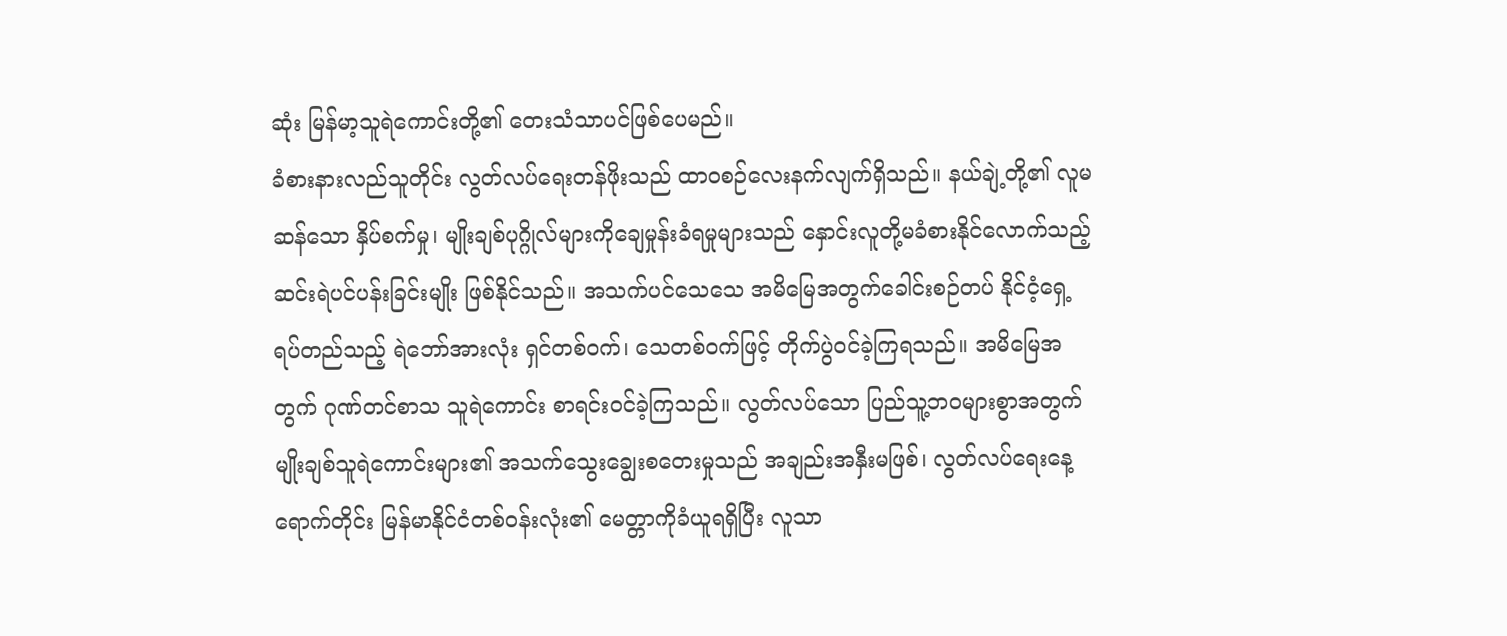ဆုံး မြန်မာ့သူရဲကောင်းတို့၏ တေးသံသာပင်ဖြစ်ပေမည်။
ခံစားနားလည်သူတိုင်း လွတ်လပ်ရေးတန်ဖိုးသည် ထာဝစဉ်လေးနက်လျက်ရှိသည်။ နယ်ချဲ့တို့၏ လူမဆန်သော နှိပ်စက်မှု၊ မျိုးချစ်ပုဂ္ဂိုလ်များကိုချေမှုန်းခံရမှုများသည် နှောင်းလူတို့မခံစားနိုင်လောက်သည့် ဆင်းရဲပင်ပန်းခြင်းမျိုး ဖြစ်နိုင်သည်။ အသက်ပင်သေသေ အမိမြေအတွက်ခေါင်းစဉ်တပ် နိုင်ငံ့ရှေ့ရပ်တည်သည့် ရဲဘော်အားလုံး ရှင်တစ်ဝက်၊ သေတစ်ဝက်ဖြင့် တိုက်ပွဲဝင်ခဲ့ကြရသည်။ အမိမြေအတွက် ဂုဏ်တင်စာသ သူရဲကောင်း စာရင်းဝင်ခဲ့ကြသည်။ လွတ်လပ်သော ပြည်သူ့ဘဝများစွာအတွက် မျိုးချစ်သူရဲကောင်းများ၏ အသက်သွေးချွေးစတေးမှုသည် အချည်းအနှီးမဖြစ်၊ လွတ်လပ်ရေးနေ့ရောက်တိုင်း မြန်မာနိုင်ငံတစ်ဝန်းလုံး၏ မေတ္တာကိုခံယူရရှိပြီး လူသာ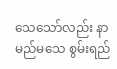သေသော်လည်း နာမည်မသေ စွမ်းရည်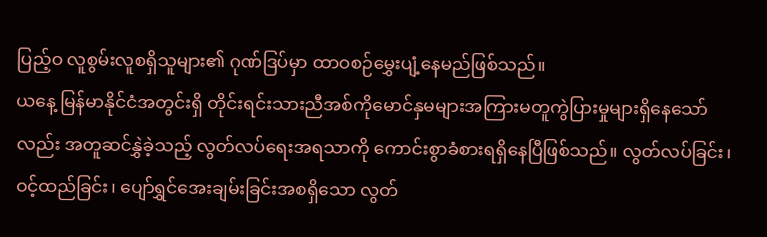ပြည့်ဝ လူစွမ်းလူစရှိသူများ၏ ဂုဏ်ဒြပ်မှာ ထာဝစဉ်မွှေးပျံ့နေမည်ဖြစ်သည်။
ယနေ့ မြန်မာနိုင်ငံအတွင်းရှိ တိုင်းရင်းသားညီအစ်ကိုမောင်နှမများအကြားမတူကွဲပြားမှုများရှိနေသော်လည်း အတူဆင်နွှဲခဲ့သည့် လွတ်လပ်ရေးအရသာကို ကောင်းစွာခံစားရရှိနေပြီဖြစ်သည်။ လွတ်လပ်ခြင်း၊ ဝင့်ထည်ခြင်း၊ ပျော်ရွှင်အေးချမ်းခြင်းအစရှိသော လွတ်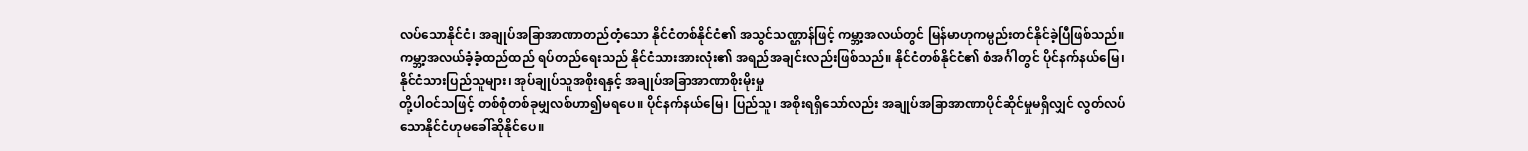လပ်သောနိုင်ငံ၊ အချုပ်အခြာအာဏာတည်တံ့သော နိုင်ငံတစ်နိုင်ငံ၏ အသွင်သဏ္ဌာန်ဖြင့် ကမ္ဘာ့အလယ်တွင် မြန်မာဟုကမ္ပည်းတင်နိုင်ခဲ့ပြီဖြစ်သည်။ ကမ္ဘာ့အလယ်ခံ့ခံ့ထည်ထည် ရပ်တည်ရေးသည် နိုင်ငံသားအားလုံး၏ အရည်အချင်းလည်းဖြစ်သည်။ နိုင်ငံတစ်နိုင်ငံ၏ စံအင်္ဂါတွင် ပိုင်နက်နယ်မြေ၊ နိုင်ငံသားပြည်သူများ၊ အုပ်ချုပ်သူအစိုးရနှင့် အချုပ်အခြာအာဏာစိုးမိုးမှု
တို့ပါဝင်သဖြင့် တစ်စုံတစ်ခုမျှလစ်ဟာ၍မရပေ။ ပိုင်နက်နယ်မြေ၊ ပြည်သူ၊ အစိုးရရှိသော်လည်း အချုပ်အခြာအာဏာပိုင်ဆိုင်မှုမရှိလျှင် လွတ်လပ်သောနိုင်ငံဟုမခေါ်ဆိုနိုင်ပေ။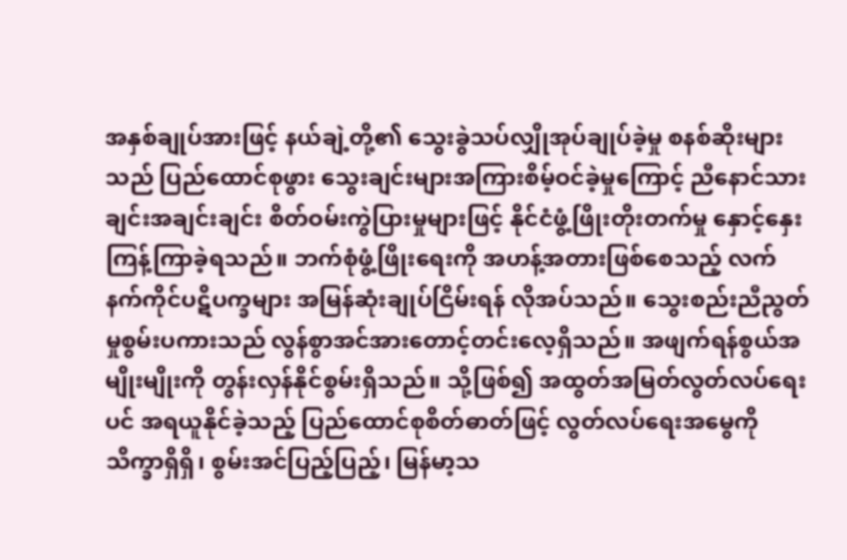အနှစ်ချုပ်အားဖြင့် နယ်ချဲ့တို့၏ သွေးခွဲသပ်လျှိုအုပ်ချုပ်ခဲ့မှု စနစ်ဆိုးများသည် ပြည်ထောင်စုဖွား သွေးချင်းများအကြားစိမ့်ဝင်ခဲ့မှုကြောင့် ညီနောင်သားချင်းအချင်းချင်း စိတ်ဝမ်းကွဲပြားမှုများဖြင့် နိုင်ငံဖွံ့ဖြိုးတိုးတက်မှု နှောင့်နှေးကြန့်ကြာခဲ့ရသည်။ ဘက်စုံဖွံ့ဖြိုးရေးကို အဟန့်အတားဖြစ်စေသည့် လက်နက်ကိုင်ပဋိပက္ခများ အမြန်ဆုံးချုပ်ငြိမ်းရန် လိုအပ်သည်။ သွေးစည်းညီညွတ်မှုစွမ်းပကားသည် လွန်စွာအင်အားတောင့်တင်းလေ့ရှိသည်။ အဖျက်ရန်စွယ်အမျိုးမျိုးကို တွန်းလှန်နိုင်စွမ်းရှိသည်။ သို့ဖြစ်၍ အထွတ်အမြတ်လွတ်လပ်ရေးပင် အရယူနိုင်ခဲ့သည့် ပြည်ထောင်စုစိတ်ဓာတ်ဖြင့် လွတ်လပ်ရေးအမွေကို သိက္ခာရှိရှိ၊ စွမ်းအင်ပြည့်ပြည့်၊ မြန်မာ့သ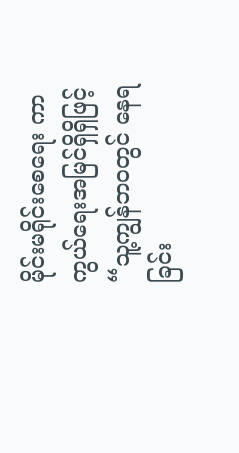မိုင်းမရိုင်းစေရေး ကာကွယ်ရေးအမြင်ရှိရှိဖြင့် “သူ့ကျွန်ဘဝတွင် နေရခြင်း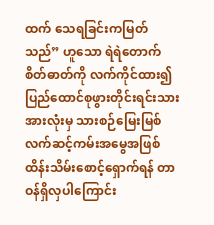ထက် သေရခြင်းကမြတ်သည်” ဟူသော ရဲရဲတောက်စိတ်ဓာတ်ကို လက်ကိုင်ထား၍ ပြည်ထောင်စုဖွားတိုင်းရင်းသားအားလုံးမှ သားစဉ်မြေးမြစ် လက်ဆင့်ကမ်းအမွေအဖြစ် ထိန်းသိမ်းစောင့်ရှောက်ရန် တာဝန်ရှိလှပါကြောင်း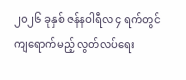၂၀၂၆ ခုနှစ် ဇန်နဝါရီလ ၄ ရက်တွင် ကျရောက်မည့် လွတ်လပ်ရေး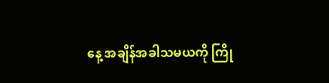နေ့ အချိန်အခါသမယကို ကြို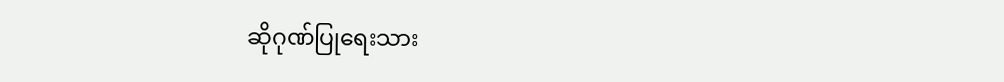ဆိုဂုဏ်ပြုရေးသား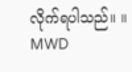လိုက်ရပါသည်။ ။
MWD